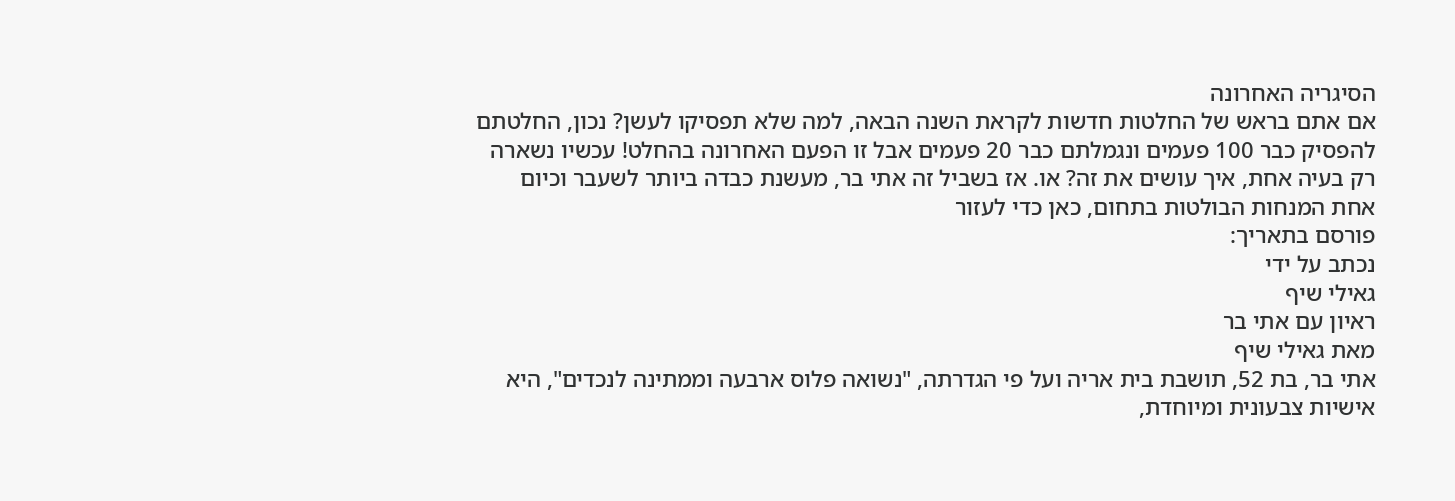הסיגריה האחרונה
אם אתם בראש של החלטות חדשות לקראת השנה הבאה, למה שלא תפסיקו לעשן? נכון, החלטתם להפסיק כבר 100 פעמים ונגמלתם כבר 20 פעמים אבל זו הפעם האחרונה בהחלט! עכשיו נשארה רק בעיה אחת, איך עושים את זה? או. אז בשביל זה אתי בר, מעשנת כבדה ביותר לשעבר וכיום אחת המנחות הבולטות בתחום, כאן כדי לעזור
פורסם בתאריך:
נכתב על ידי
גאילי שיף
ראיון עם אתי בר
מאת גאילי שיף
אתי בר, בת 52, תושבת בית אריה ועל פי הגדרתה, "נשואה פלוס ארבעה וממתינה לנכדים", היא אישיות צבעונית ומיוחדת,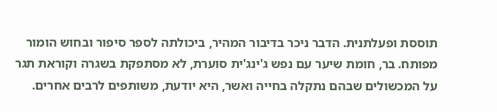תוססת ופעלתנית. הדבר ניכר בדיבור המהיר, ביכולתה לספר סיפור ובחוש הומור מפותח. בר, חומת שיער עם נפש ג'ינג'ית סוערת, לא מסתפקת בשגרה וקוראת תגר על המכשולים שבהם נתקלה בחייה ואשר, היא יודעת, משותפים לרבים אחרים.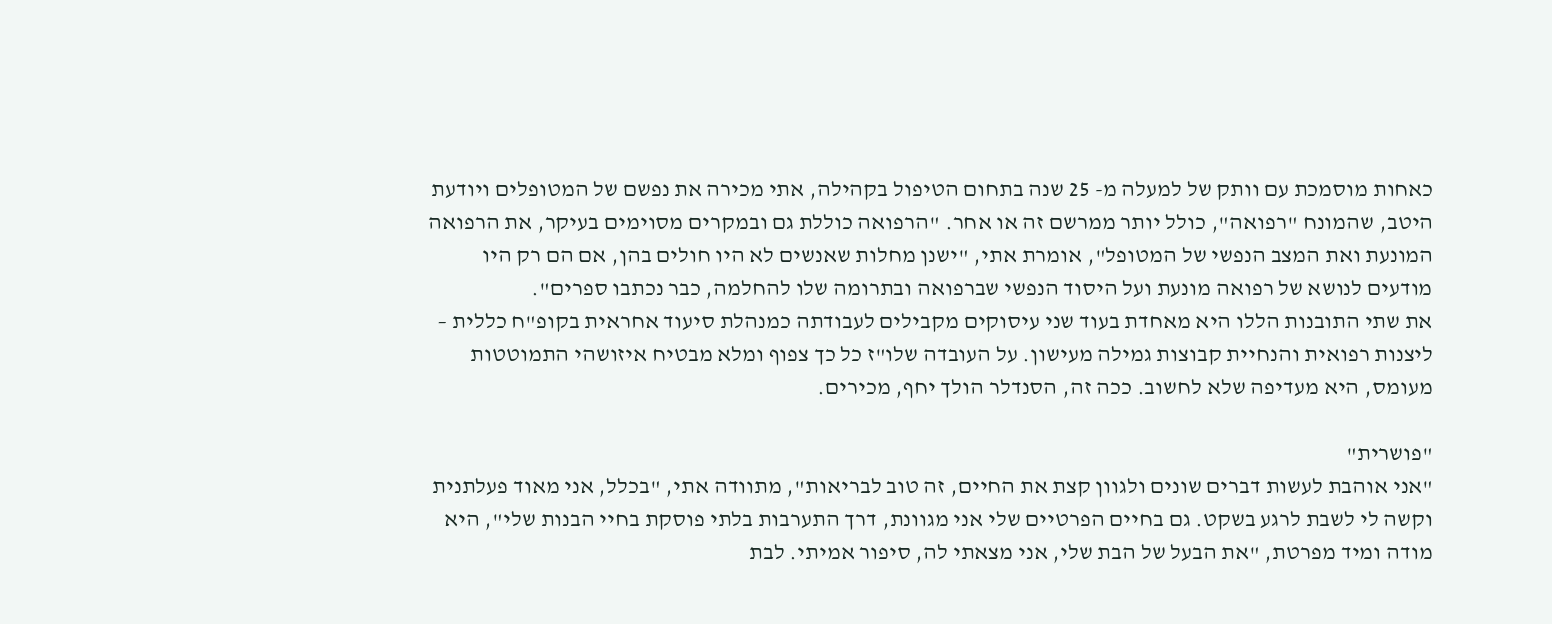כאחות מוסמכת עם וותק של למעלה מ- 25 שנה בתחום הטיפול בקהילה, אתי מכירה את נפשם של המטופלים ויודעת היטב, שהמונח "רפואה", כולל יותר ממרשם זה או אחר. "הרפואה כוללת גם ובמקרים מסוימים בעיקר, את הרפואה המונעת ואת המצב הנפשי של המטופל", אומרת אתי, "ישנן מחלות שאנשים לא היו חולים בהן, אם הם רק היו מודעים לנושא של רפואה מונעת ועל היסוד הנפשי שברפואה ובתרומה שלו להחלמה, כבר נכתבו ספרים".
את שתי התובנות הללו היא מאחדת בעוד שני עיסוקים מקבילים לעבודתה כמנהלת סיעוד אחראית בקופ"ח כללית – ליצנות רפואית והנחיית קבוצות גמילה מעישון. על העובדה שלו"ז כל כך צפוף ומלא מבטיח איזושהי התמוטטות מעומס, היא מעדיפה שלא לחשוב. ככה זה, הסנדלר הולך יחף, מכירים.

"פושרית"
"אני אוהבת לעשות דברים שונים ולגוון קצת את החיים, זה טוב לבריאות", מתוודה אתי, "בכלל, אני מאוד פעלתנית וקשה לי לשבת לרגע בשקט. גם בחיים הפרטיים שלי אני מגוונת, דרך התערבות בלתי פוסקת בחיי הבנות שלי", היא מודה ומיד מפרטת, "את הבעל של הבת שלי, אני מצאתי לה, סיפור אמיתי. לבת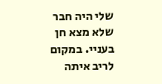שלי היה חבר שלא מצא חן בעניי. במקום לריב איתה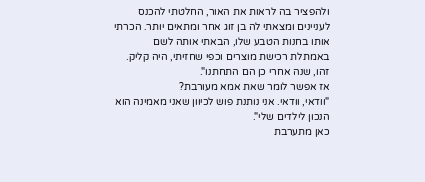ולהפציר בה לראות את האור, החלטתי להכנס לעניינים ומצאתי לה בן זוג אחר ומתאים יותר. הכרתי אותו בחנות הטבע שלו, הבאתי אותה לשם באמתלת רכישת מוצרים וכפי שחזיתי, היה קליק. זהו, שנה אחרי כן הם התחתנו".
אז אפשר לומר שאת אמא מעורבת?
"וודאי, וודאי. אני נותנת פוש לכיוון שאני מאמינה הוא הנכון לילדים שלי".
כאן מתערבת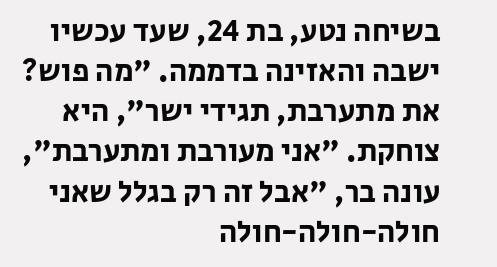בשיחה נטע, בת 24, שעד עכשיו ישבה והאזינה בדממה. "מה פוש? את מתערבת, תגידי ישר", היא צוחקת. "אני מעורבת ומתערבת", עונה בר, "אבל זה רק בגלל שאני חולה-חולה-חולה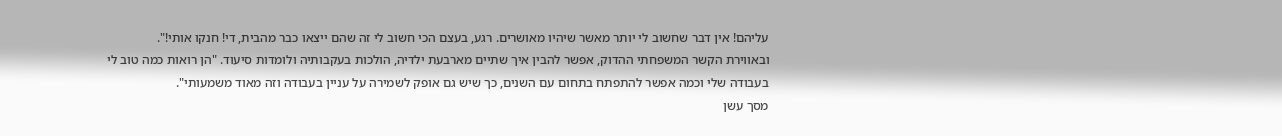עליהם! אין דבר שחשוב לי יותר מאשר שיהיו מאושרים. רגע, בעצם הכי חשוב לי זה שהם ייצאו כבר מהבית, די! חנקו אותי!".
ובאווירת הקשר המשפחתי ההדוק, אפשר להבין איך שתיים מארבעת ילדיה, הולכות בעקבותיה ולומדות סיעוד. "הן רואות כמה טוב לי בעבודה שלי וכמה אפשר להתפתח בתחום עם השנים, כך שיש גם אופק לשמירה על עניין בעבודה וזה מאוד משמעותי".
מסך עשן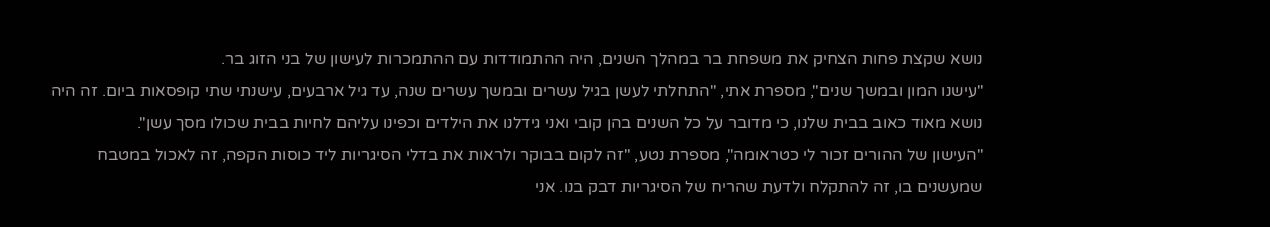נושא שקצת פחות הצחיק את משפחת בר במהלך השנים, היה ההתמודדות עם ההתמכרות לעישון של בני הזוג בר.
"עישנו המון ובמשך שנים", מספרת אתי, "התחלתי לעשן בגיל עשרים ובמשך עשרים שנה, עד גיל ארבעים, עישנתי שתי קופסאות ביום. זה היה נושא מאוד כאוב בבית שלנו, כי מדובר על כל השנים בהן קובי ואני גידלנו את הילדים וכפינו עליהם לחיות בבית שכולו מסך עשן".
"העישון של ההורים זכור לי כטראומה", מספרת נטע, "זה לקום בבוקר ולראות את בדלי הסיגריות ליד כוסות הקפה, זה לאכול במטבח שמעשנים בו, זה להתקלח ולדעת שהריח של הסיגריות דבק בנו. אני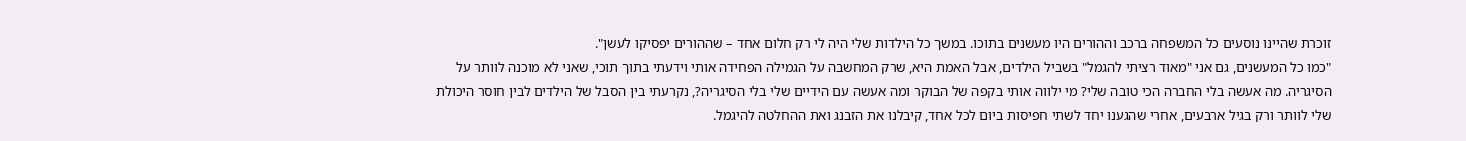זוכרת שהיינו נוסעים כל המשפחה ברכב וההורים היו מעשנים בתוכו. במשך כל הילדות שלי היה לי רק חלום אחד – שההורים יפסיקו לעשן".
"כמו כל המעשנים, גם אני "מאוד רציתי להגמל" בשביל הילדים, אבל האמת היא, שרק המחשבה על הגמילה הפחידה אותי וידעתי בתוך תוכי, שאני לא מוכנה לוותר על הסיגריה. מה אעשה בלי החברה הכי טובה שלי? מי ילווה אותי בקפה של הבוקר ומה אעשה עם הידיים שלי בלי הסיגריה?, נקרעתי בין הסבל של הילדים לבין חוסר היכולת שלי לוותר ורק בגיל ארבעים, אחרי שהגענו יחד לשתי חפיסות ביום לכל אחד, קיבלנו את הזבנג ואת ההחלטה להיגמל.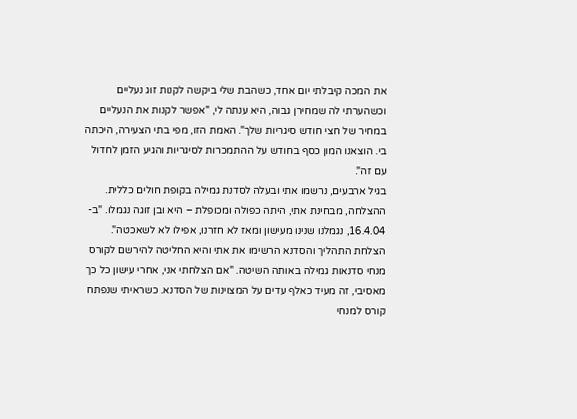את המכה קיבלתי יום אחד, כשהבת שלי ביקשה לקנות זוג נעליים וכשהערתי לה שמחירן גבוה, היא ענתה לי, "אפשר לקנות את הנעליים במחיר של חצי חודש סיגריות שלך". האמת הזו, מפי בתי הצעירה, היכתה בי. הוצאנו המון כסף בחודש על ההתמכרות לסיגריות והגיע הזמן לחדול עם זה".
בגיל ארבעים, נרשמו אתי ובעלה לסדנת גמילה בקופת חולים כללית. ההצלחה, מבחינת אתי, היתה כפולה ומכופלת – היא ובן זוגה נגמלו. "ב- 16.4.04, נגמלנו שנינו מעישון ומאז לא חזרנו, אפילו לא לשאכטה".
הצלחת התהליך והסדנא הרשימו את אתי והיא החליטה להירשם לקורס מנחי סדנאות גמילה באותה השיטה. "אם הצלחתי אני, אחרי עישון כל כך מאסיבי, זה מעיד כאלף עדים על המצוינות של הסדנא. כשראיתי שנפתח קורס למנחי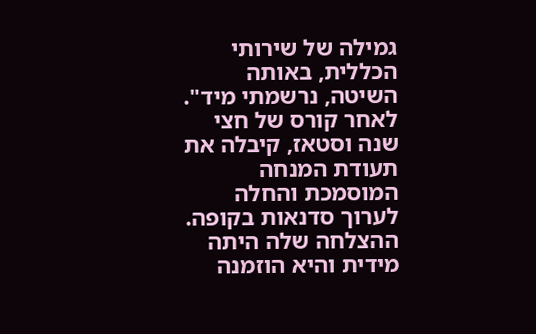גמילה של שירותי הכללית, באותה השיטה, נרשמתי מיד".
לאחר קורס של חצי שנה וסטאז, קיבלה את תעודת המנחה המוסמכת והחלה לערוך סדנאות בקופה. ההצלחה שלה היתה מידית והיא הוזמנה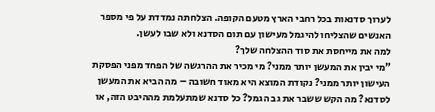לערוך סדנאות בכל רחבי הארץ מטעם הקופה. הצלחתה נמדדת על פי מספר האנשים שהצליחו להיגמל מעישון עם תום הסדנא ולא שבו לעשן.
למה את מייחסת את סוד ההצלחה שלך?
"מי יבין את המעשן יותר ממני? מי מכיר את ההרגשה של הפחד מפני הפסקת העישון יותר ממני? נקודת המוצא היא מאוד חשובה – מה הביא את המעשן לסדנא? מה הקש ששבר את גב הגמל? כל סדנא שמתעלמת מההיבט הזה, או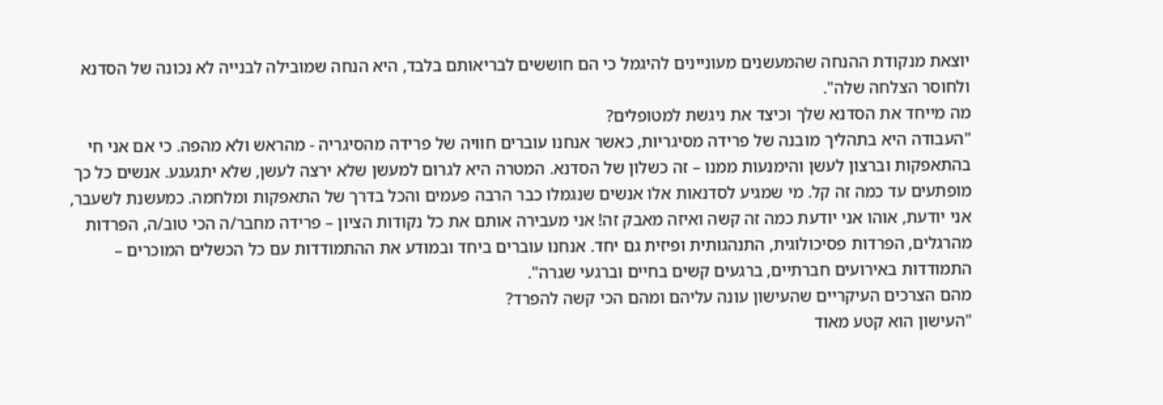יוצאת מנקודת ההנחה שהמעשנים מעוניינים להיגמל כי הם חוששים לבריאותם בלבד, היא הנחה שמובילה לבנייה לא נכונה של הסדנא ולחוסר הצלחה שלה".
מה מייחד את הסדנא שלך וכיצד את ניגשת למטופלים?
"העבודה היא בתהליך מובנה של פרידה מסיגריות, כאשר אנחנו עוברים חוויה של פרידה מהסיגריה - מהראש ולא מהפה. כי אם אני חי בהתאפקות וברצון לעשן והימנעות ממנו – זה כשלון של הסדנא. המטרה היא לגרום למעשן שלא ירצה לעשן, שלא יתגעגע. אנשים כל כך מופתעים עד כמה זה קל. מי שמגיע לסדנאות אלו אנשים שנגמלו כבר הרבה פעמים והכל בדרך של התאפקות ומלחמה. כמעשנת לשעבר, אני יודעת, אוהו אני יודעת כמה זה קשה ואיזה מאבק זה! אני מעבירה אותם את כל נקודות הציון – פרידה מחבר/ה הכי טוב/ה, הפרדות מהרגלים, הפרדות פסיכולוגית, התנהגותית ופיזית גם יחד. אנחנו עוברים ביחד ובמודע את ההתמודדות עם כל הכשלים המוכרים – התמודדות באירועים חברתיים, ברגעים קשים בחיים וברגעי שגרה".
מהם הצרכים העיקריים שהעישון עונה עליהם ומהם הכי קשה להפרד?
"העישון הוא קטע מאוד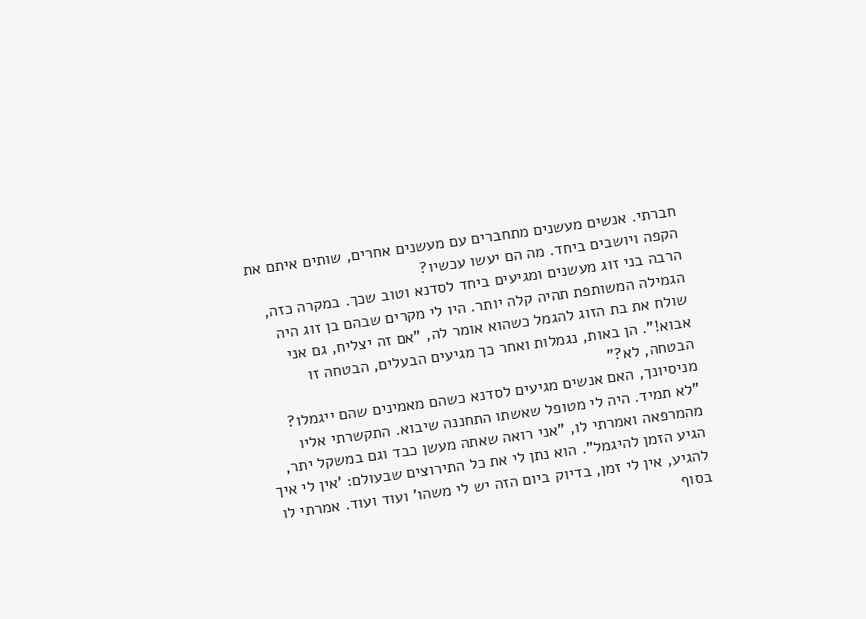חברתי. אנשים מעשנים מתחברים עם מעשנים אחרים, שותים איתם את הקפה ויושבים ביחד. מה הם יעשו עכשיו?
הרבה בני זוג מעשנים ומגיעים ביחד לסדנא וטוב שכך. במקרה כזה, הגמילה המשותפת תהיה קלה יותר. היו לי מקרים שבהם בן זוג היה שולח את בת הזוג להגמל כשהוא אומר לה, "אם זה יצליח, גם אני אבוא!". הן באות, נגמלות ואחר כך מגיעים הבעלים, הבטחה זו הבטחה, לא?"
מניסיונך, האם אנשים מגיעים לסדנא כשהם מאמינים שהם ייגמלו?
"לא תמיד. היה לי מטופל שאשתו התחננה שיבוא. התקשרתי אליו מהמרפאה ואמרתי לו, "אני רואה שאתה מעשן כבד וגם במשקל יתר, הגיע הזמן להיגמל". הוא נתן לי את כל התירוצים שבעולם: 'אין לי איך להגיע, אין לי זמן, בדיוק ביום הזה יש לי משהו' ועוד ועוד. אמרתי לו בסוף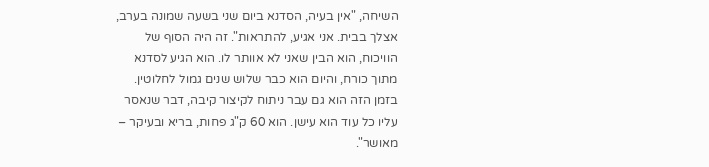השיחה, "אין בעיה, הסדנא ביום שני בשעה שמונה בערב, אצלך בבית. אני אגיע, להתראות". זה היה הסוף של הוויכוח, הוא הבין שאני לא אוותר לו. הוא הגיע לסדנא מתוך כורח, והיום הוא כבר שלוש שנים גמול לחלוטין. בזמן הזה הוא גם עבר ניתוח לקיצור קיבה, דבר שנאסר עליו כל עוד הוא עישן. הוא 60 ק"ג פחות, בריא ובעיקר – מאושר".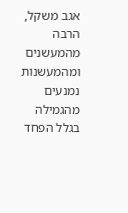אגב משקל, הרבה מהמעשנים ומהמעשנות נמנעים מהגמילה בגלל הפחד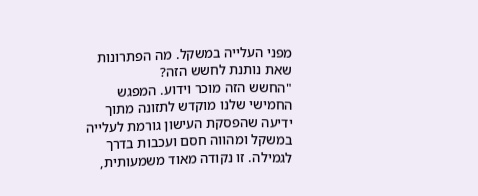מפני העלייה במשקל. מה הפתרונות שאת נותנת לחשש הזה?
"החשש הזה מוכר וידוע. המפגש החמישי שלנו מוקדש לתזונה מתוך ידיעה שהפסקת העישון גורמת לעלייה במשקל ומהווה חסם ועכבות בדרך לגמילה. זו נקודה מאוד משמעותית,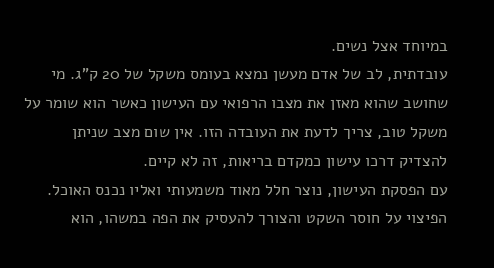במיוחד אצל נשים.
עובדתית, לב של אדם מעשן נמצא בעומס משקל של 20 ק"ג. מי שחושב שהוא מאזן את מצבו הרפואי עם העישון כאשר הוא שומר על משקל טוב, צריך לדעת את העובדה הזו. אין שום מצב שניתן להצדיק דרכו עישון כמקדם בריאות, זה לא קיים.
עם הפסקת העישון, נוצר חלל מאוד משמעותי ואליו נכנס האוכל. הפיצוי על חוסר השקט והצורך להעסיק את הפה במשהו, הוא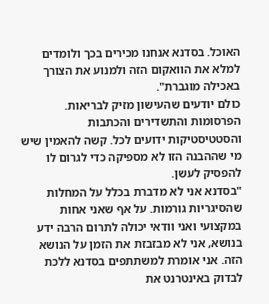האוכל. בסדנא אנחנו מכירים בכך ולומדים למלא את הוואקום הזה ולמנוע את הצורך באכילה מוגברת".
כולם יודעים שהעישון מזיק לבריאות. הפרסומות והתשדירים והכתבות והסטטיסטיקות ידועים לכל. קשה להאמין שיש מי שההבנה הזו לא מספיקה כדי לגרום לו להפסיק לעשן.
"בסדנא אני לא מדברת בכלל על המחלות שהסיגריות גורמות. על אף שאני אחות במקצועי ואני וודאי יכולה לתרום הרבה ידע בנושא, אני לא מבזבזת את הזמן על הנושא הזה. אני אומרת למשתתפים בסדנא ללכת לבדוק באינטרנט את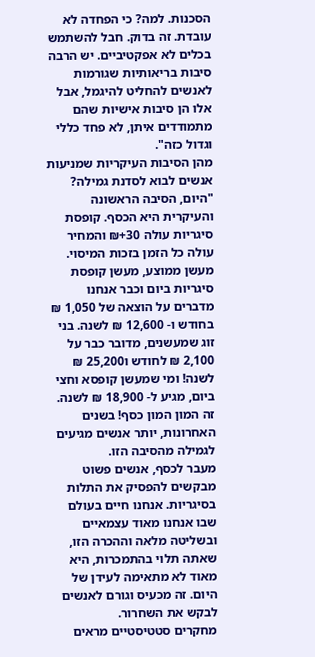הסכנות. למה? כי הפחדה לא עובדת. זה בדוק. חבל להשתמש בכלים לא אפקטיביים. יש הרבה סיבות בריאותיות שגורמות לאנשים להחליט להיגמל, אבל אלו הן סיבות אישיות שהם מתמודדים איתן, לא פחד כללי וגדול כזה".
מהן הסיבות העיקריות שמניעות אנשים לבוא לסדנת גמילה?
"היום, הסיבה הראשונה והעיקרית היא הכסף. קופסת סיגריות עולה 30+₪ והמחיר עולה כל הזמן בזכות המיסוי. מעשן ממוצע, מעשן קופסת סיגריות ביום וכבר אנחנו מדברים על הוצאה של 1,050 ₪ בחודש ו- 12,600 ₪ לשנה. בני זוג שמעשנים, מדובר כבר על 2,100 ₪ לחודש ו25,200 ₪ לשנה! ומי שמעשן קופסא וחצי ביום, מגיע ל- 18,900 ₪ לשנה. זה המון המון כסף! בשנים האחרונות, יותר אנשים מגיעים לגמילה מהסיבה הזו.
מעבר לכסף, אנשים פשוט מבקשים להפסיק את התלות בסיגריות. אנחנו חיים בעולם שבו אנחנו מאוד עצמאיים ובשליטה מלאה וההכרה הזו, שאתה תלוי בהתמכרות, היא מאוד לא מתאימה לעידן של היום. זה מכעיס וגורם לאנשים לבקש את השחרור.
מחקרים סטטיסטיים מראים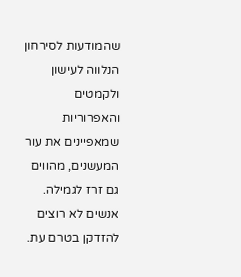שהמודעות לסירחון הנלווה לעישון ולקמטים והאפרוריות שמאפיינים את עור המעשנים, מהווים גם זרז לגמילה. אנשים לא רוצים להזדקן בטרם עת.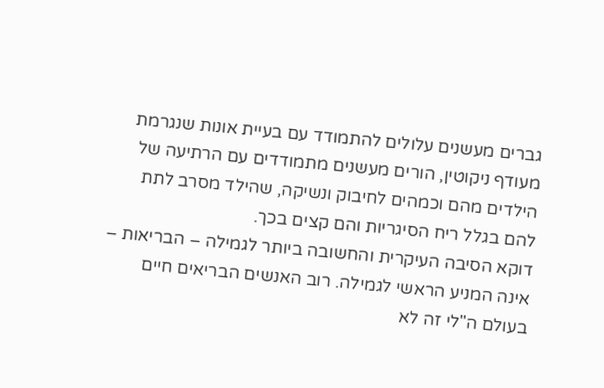גברים מעשנים עלולים להתמודד עם בעיית אונות שנגרמת מעודף ניקוטין, הורים מעשנים מתמודדים עם הרתיעה של הילדים מהם וכמהים לחיבוק ונשיקה, שהילד מסרב לתת להם בגלל ריח הסיגריות והם קצים בכך.
דוקא הסיבה העיקרית והחשובה ביותר לגמילה – הבריאות – אינה המניע הראשי לגמילה. רוב האנשים הבריאים חיים בעולם ה"לי זה לא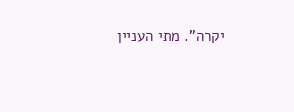יקרה". מתי העניין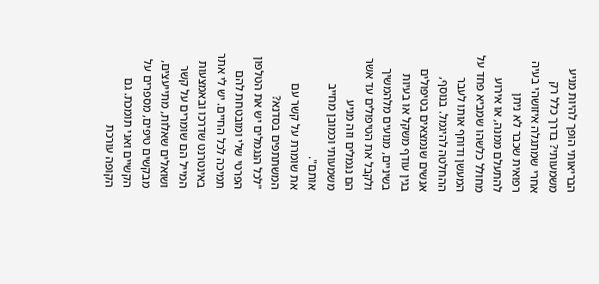הבריאותי הופך להיות מניע משמעותי? בדרך כלל רק אחרי שמתגלה איזושהי בעיה רפואית שכבר לא ניתן להתעלם ממנה, או אירוע מחולל כלשהו שמביא פחד על המעשן ודוחף אותו לעבר ההחלטה להיגמל. בנוסף, אנשים שנמצאים בטיפולים בגין עודף משקל או בעיות בשיניים, מנועים מלהמשיך ולקבל את הטיפולים עד אשר הם נגמלים וזה מניע משמעותי וכמובן מחייב אותם".
את שומרת על קשר עם המשתתפים בסדנא?
"לכל הנגמלים יש את הטלפון הפרטי שלי ומובטחת להם תמיכה לכל החיים. יש לי אתר באינטרנט שדרכו ובאמצעות המייל הם שומרים על קשר ושואלים שאלות, מתייעצים, מבקשים טיפים, מספרים על הקשיים ואני תומכת. גם הקופה עורכת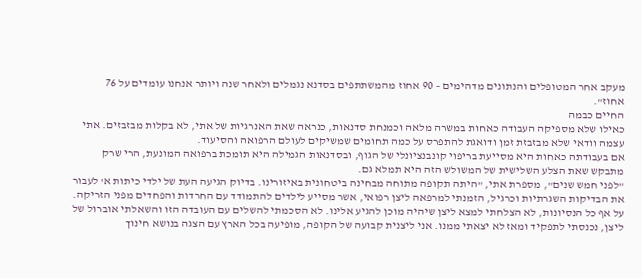מעקב אחר המטופלים והנתונים מדהימים – 90 אחוז מהמשתתפים בסדנא נגמלים ולאחר שנה ויותר אנחנו עומדים על 76 אחוז".
החיים כבמה
כאילו שלא מספיקה העבודה כאחות במשרה מלאה וכמנחת סדנאות, כנראה שאת האנרגיות של אתי, לא בקלות מבזבזים. אתי עצמה וודאי שלא מבזבזת זמן ודואגת להתפרס על כמה תחומים שמשיקים לעולם הרפואה והסיעוד.
אם בעבודתה כאחות היא מסייעת בריפוי קונבנציונלי של הגוף, ובסדנאות הגמילה היא תומכת ברפואה המונעת, הרי שרק מתבקש שאת הצלע השלישית של המשולש הזה היא תמלא גם.
"לפני חמש שנים", מספרת אתי, "היתה תקופה מתוחה מבחינה ביטחונית באיזורינו. בדיוק הגיעה העת של ילדי כיתות א' לעבור את הבדיקות השגרתיות וכרגיל, הזמנתי למרפאה ליצן רפואי, אשר מסייע לילדים להתמודד עם החרדות והפחדים מפני הזריקה. על אף כל הנסיונות, לא הצלחתי למצא ליצן שיהיה מוכן להגיע אלינו. לא הסכמתי להשלים עם העובדה הזו והשאלתי אוברול של ליצן, נכנסתי לתפקיד ומאז לא יצאתי ממנו. אני ליצנית קבועה של הקופה, מופיעה בכל הארץ עם הצגה בנושא חינוך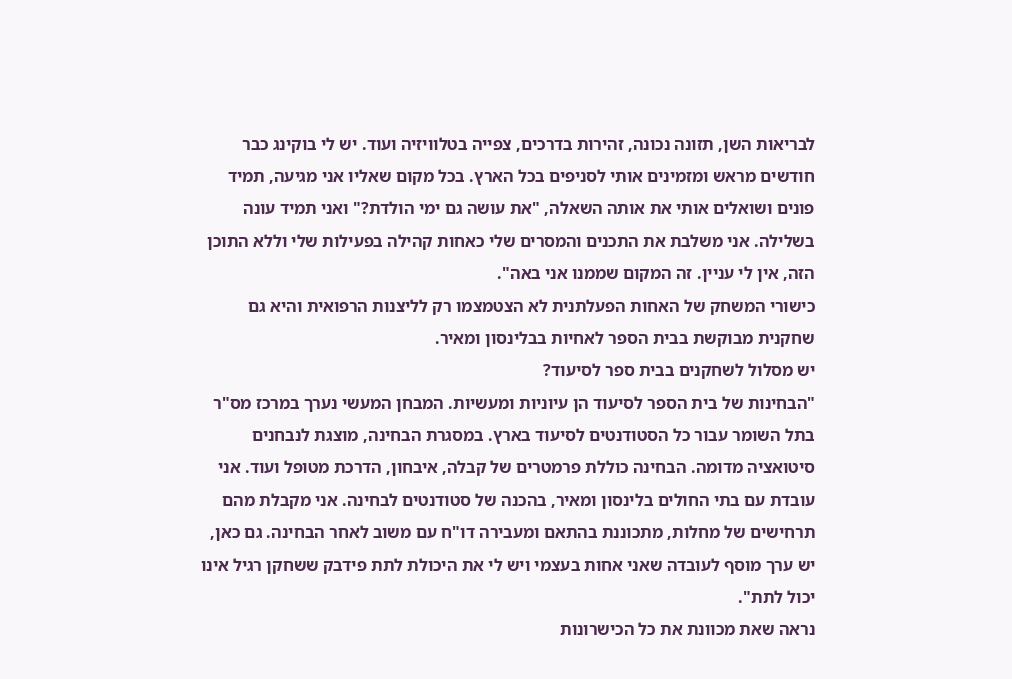לבריאות השן, תזונה נכונה, זהירות בדרכים, צפייה בטלוויזיה ועוד. יש לי בוקינג כבר חודשים מראש ומזמינים אותי לסניפים בכל הארץ. בכל מקום שאליו אני מגיעה, תמיד פונים ושואלים אותי את אותה השאלה, "את עושה גם ימי הולדת?" ואני תמיד עונה בשלילה. אני משלבת את התכנים והמסרים שלי כאחות קהילה בפעילות שלי וללא התוכן הזה, אין לי עניין. זה המקום שממנו אני באה".
כישורי המשחק של האחות הפעלתנית לא הצטמצמו רק לליצנות הרפואית והיא גם שחקנית מבוקשת בבית הספר לאחיות בבלינסון ומאיר.
יש מסלול לשחקנים בבית ספר לסיעוד?
"הבחינות של בית הספר לסיעוד הן עיוניות ומעשיות. המבחן המעשי נערך במרכז מס"ר בתל השומר עבור כל הסטודנטים לסיעוד בארץ. במסגרת הבחינה, מוצגת לנבחנים סיטואציה מדומה. הבחינה כוללת פרמטרים של קבלה, איבחון, הדרכת מטופל ועוד. אני עובדת עם בתי החולים בלינסון ומאיר, בהכנה של סטודנטים לבחינה. אני מקבלת מהם תרחישים של מחלות, מתכוננת בהתאם ומעבירה דו"ח עם משוב לאחר הבחינה. גם כאן, יש ערך מוסף לעובדה שאני אחות בעצמי ויש לי את היכולת לתת פידבק ששחקן רגיל אינו יכול לתת".
נראה שאת מכוונת את כל הכישרונות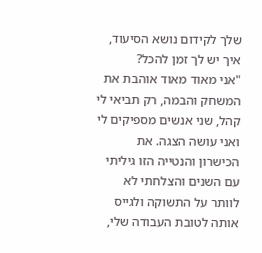שלך לקידום נושא הסיעוד, איך יש לך זמן להכל?
"אני מאוד מאוד אוהבת את המשחק והבמה, רק תביאי לי קהל, שני אנשים מספיקים לי ואני עושה הצגה. את הכישרון והנטייה הזו גיליתי עם השנים והצלחתי לא לוותר על התשוקה ולגייס אותה לטובת העבודה שלי,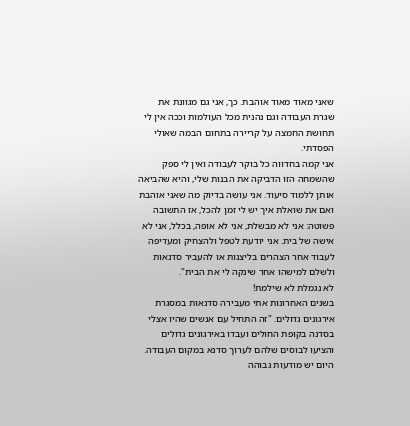שאני מאוד מאוד אוהבת. כך, אני גם מגוונת את שגרת העבודה וגם נהנית מכל העולמות וככה אין לי תחושת החמצה על קריירה בתחום הבמה שאולי הפסדתי.
אני קמה בחדווה כל בוקר לעבודה ואין לי ספק שהשמחה הזו הדביקה את הבנות שלי, והיא שהביאה אותן ללמוד סיעוד. אני עושה בדיוק מה שאני אוהבת ואם את שואלת איך יש לי זמן להכל, אז התשובה פשוטה: אני לא מבשלת, אני לא אופה, בכלל, אני לא אישה של בית. אני יודעת לטפל ולהצחיק ומעדיפה לעבוד אחר הצהרים בליצנות או להעביר סדנאות ולשלם למישהו אחר שינקה לי את הבית".
לא נגמלת לא שילמת!
בשנים האחרונות אתי מעבירה סדנאות במסגרת אירגונים גדולים. "זה התחיל עם אנשים שהיו אצלי בסדנה בקופת החולים ועבדו באירגונים גדולים והציעו לבוסים שלהם לערוך סדנא במקום העבודה. היום יש מודעות גבוהה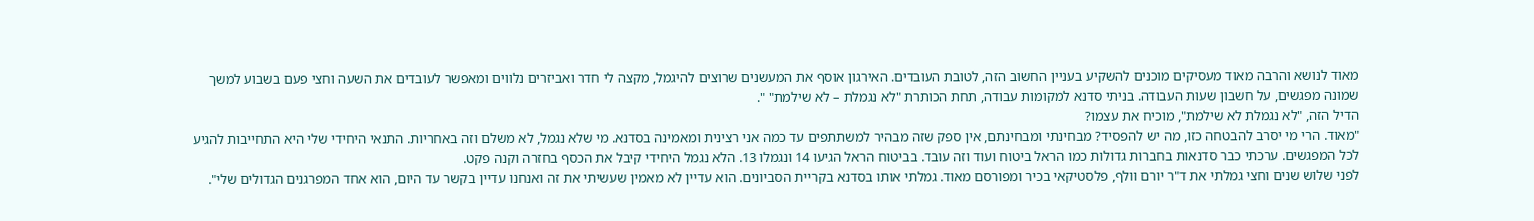מאוד לנושא והרבה מאוד מעסיקים מוכנים להשקיע בעניין החשוב הזה, לטובת העובדים. האירגון אוסף את המעשנים שרוצים להיגמל, מקצה לי חדר ואביזרים נלווים ומאפשר לעובדים את השעה וחצי פעם בשבוע למשך שמונה מפגשים, על חשבון שעות העבודה. בניתי סדנא למקומות עבודה, תחת הכותרת "לא נגמלת – לא שילמת" ".
הדיל הזה, "לא נגמלת לא שילמת", מוכיח את עצמו?
"מאוד. הרי מי יסרב להבטחה כזו, מה יש להפסיד? מבחינתי ומבחינתם, אין ספק שזה מבהיר למשתתפים עד כמה אני רצינית ומאמינה בסדנא. מי שלא נגמל, לא משלם וזה באחריות. התנאי היחידי שלי היא התחייבות להגיע לכל המפגשים. ערכתי כבר סדנאות בחברות גדולות כמו הראל ביטוח ועוד וזה עובד. בביטוח הראל הגיעו 14 ונגמלו 13. הלא נגמל היחידי קיבל את הכסף בחזרה וקנה פקט.
לפני שלוש שנים וחצי גמלתי את ד"ר יורם וולף, פלסטיקאי בכיר ומפורסם מאוד. גמלתי אותו בסדנא בקריית הסביונים. הוא עדיין לא מאמין שעשיתי את זה ואנחנו עדיין בקשר עד היום, הוא אחד המפרגנים הגדולים שלי".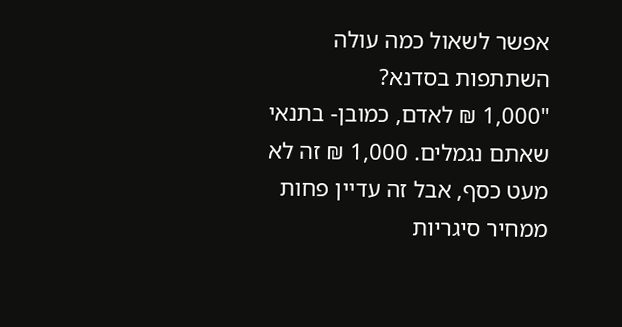אפשר לשאול כמה עולה השתתפות בסדנא?
"1,000 ₪ לאדם, כמובן- בתנאי שאתם נגמלים. 1,000 ₪ זה לא מעט כסף, אבל זה עדיין פחות ממחיר סיגריות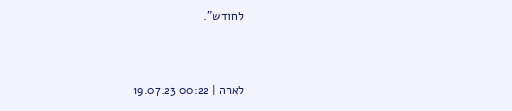לחודש".


לארה | 00:22 19.07.23